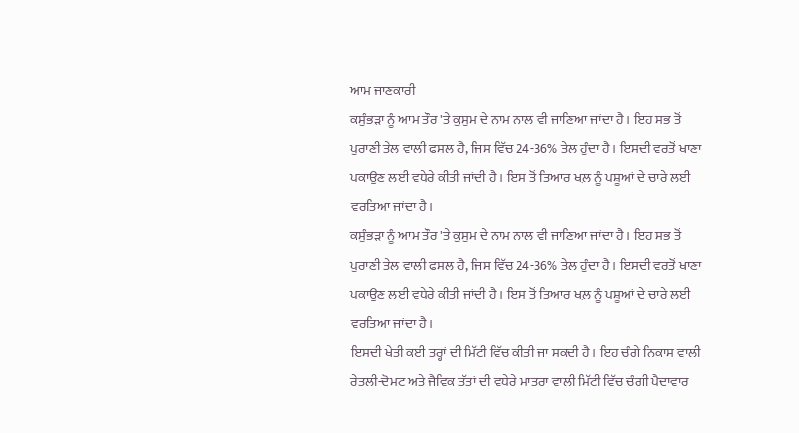ਆਮ ਜਾਣਕਾਰੀ
ਕਸੁੰਭੜਾ ਨੂੰ ਆਮ ਤੌਰ 'ਤੇ ਕੁਸੁਮ ਦੇ ਨਾਮ ਨਾਲ ਵੀ ਜਾਣਿਆ ਜਾਂਦਾ ਹੈ। ਇਹ ਸਭ ਤੋਂ ਪੁਰਾਣੀ ਤੇਲ ਵਾਲੀ ਫਸਲ ਹੈ, ਜਿਸ ਵਿੱਚ 24-36% ਤੇਲ ਹੁੰਦਾ ਹੈ। ਇਸਦੀ ਵਰਤੋਂ ਖਾਣਾ ਪਕਾਉਣ ਲਈ ਵਧੇਰੇ ਕੀਤੀ ਜਾਂਦੀ ਹੈ। ਇਸ ਤੋਂ ਤਿਆਰ ਖਲ਼ ਨੂੰ ਪਸ਼ੂਆਂ ਦੇ ਚਾਰੇ ਲਈ ਵਰਤਿਆ ਜਾਂਦਾ ਹੈ।
ਕਸੁੰਭੜਾ ਨੂੰ ਆਮ ਤੌਰ 'ਤੇ ਕੁਸੁਮ ਦੇ ਨਾਮ ਨਾਲ ਵੀ ਜਾਣਿਆ ਜਾਂਦਾ ਹੈ। ਇਹ ਸਭ ਤੋਂ ਪੁਰਾਣੀ ਤੇਲ ਵਾਲੀ ਫਸਲ ਹੈ, ਜਿਸ ਵਿੱਚ 24-36% ਤੇਲ ਹੁੰਦਾ ਹੈ। ਇਸਦੀ ਵਰਤੋਂ ਖਾਣਾ ਪਕਾਉਣ ਲਈ ਵਧੇਰੇ ਕੀਤੀ ਜਾਂਦੀ ਹੈ। ਇਸ ਤੋਂ ਤਿਆਰ ਖਲ਼ ਨੂੰ ਪਸ਼ੂਆਂ ਦੇ ਚਾਰੇ ਲਈ ਵਰਤਿਆ ਜਾਂਦਾ ਹੈ।
ਇਸਦੀ ਖੇਤੀ ਕਈ ਤਰ੍ਹਾਂ ਦੀ ਮਿੱਟੀ ਵਿੱਚ ਕੀਤੀ ਜਾ ਸਕਦੀ ਹੈ। ਇਹ ਚੰਗੇ ਨਿਕਾਸ ਵਾਲੀ ਰੇਤਲੀ-ਦੋਮਟ ਅਤੇ ਜੈਵਿਕ ਤੱਤਾਂ ਦੀ ਵਧੇਰੇ ਮਾਤਰਾ ਵਾਲੀ ਮਿੱਟੀ ਵਿੱਚ ਚੰਗੀ ਪੈਦਾਵਾਰ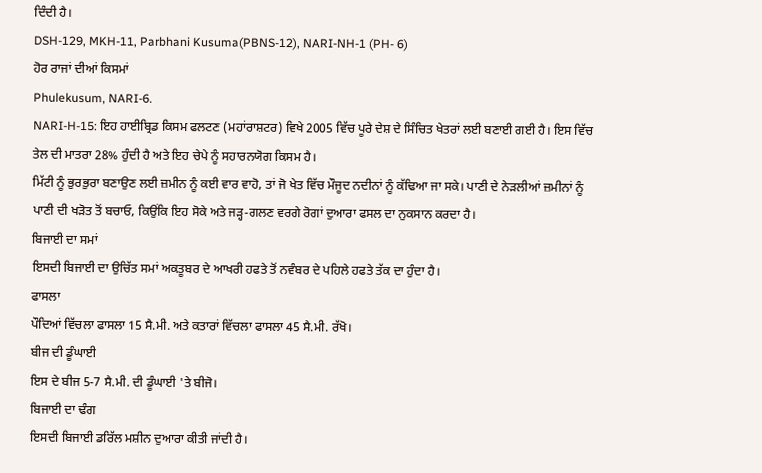ਦਿੰਦੀ ਹੈ।
DSH-129, MKH-11, Parbhani Kusuma(PBNS-12), NARI-NH-1 (PH- 6)
ਹੋਰ ਰਾਜਾਂ ਦੀਆਂ ਕਿਸਮਾਂ
Phulekusum, NARI-6.
NARI-H-15: ਇਹ ਹਾਈਬ੍ਰਿਡ ਕਿਸਮ ਫਲਟਣ (ਮਹਾਂਰਾਸ਼ਟਰ) ਵਿਖੇ 2005 ਵਿੱਚ ਪੂਰੇ ਦੇਸ਼ ਦੇ ਸਿੰਚਿਤ ਖੇਤਰਾਂ ਲਈ ਬਣਾਈ ਗਈ ਹੈ। ਇਸ ਵਿੱਚ ਤੇਲ ਦੀ ਮਾਤਰਾ 28% ਹੁੰਦੀ ਹੈ ਅਤੇ ਇਹ ਚੇਪੇ ਨੂੰ ਸਹਾਰਨਯੋਗ ਕਿਸਮ ਹੈ।
ਮਿੱਟੀ ਨੂੰ ਭੁਰਭੁਰਾ ਬਣਾਉਣ ਲਈ ਜ਼ਮੀਨ ਨੂੰ ਕਈ ਵਾਰ ਵਾਹੋ, ਤਾਂ ਜੋ ਖੇਤ ਵਿੱਚ ਮੌਜੂਦ ਨਦੀਨਾਂ ਨੂੰ ਕੱਢਿਆ ਜਾ ਸਕੇ। ਪਾਣੀ ਦੇ ਨੇੜਲੀਆਂ ਜ਼ਮੀਨਾਂ ਨੂੰ ਪਾਣੀ ਦੀ ਖੜੋਤ ਤੋਂ ਬਚਾਓ, ਕਿਉਂਕਿ ਇਹ ਸੋਕੇ ਅਤੇ ਜੜ੍ਹ-ਗਲਣ ਵਰਗੇ ਰੋਗਾਂ ਦੁਆਰਾ ਫਸਲ ਦਾ ਨੁਕਸਾਨ ਕਰਦਾ ਹੈ।
ਬਿਜਾਈ ਦਾ ਸਮਾਂ
ਇਸਦੀ ਬਿਜਾਈ ਦਾ ਉਚਿੱਤ ਸਮਾਂ ਅਕਤੂਬਰ ਦੇ ਆਖਰੀ ਹਫਤੇ ਤੋਂ ਨਵੰਬਰ ਦੇ ਪਹਿਲੇ ਹਫਤੇ ਤੱਕ ਦਾ ਹੁੰਦਾ ਹੈ।
ਫਾਸਲਾ
ਪੌਦਿਆਂ ਵਿੱਚਲਾ ਫਾਸਲਾ 15 ਸੈ.ਮੀ. ਅਤੇ ਕਤਾਰਾਂ ਵਿੱਚਲਾ ਫਾਸਲਾ 45 ਸੈ.ਮੀ. ਰੱਖੋ।
ਬੀਜ ਦੀ ਡੂੰਘਾਈ
ਇਸ ਦੇ ਬੀਜ 5-7 ਸੈ.ਮੀ. ਦੀ ਡੂੰਘਾਈ 'ਤੇ ਬੀਜੋ।
ਬਿਜਾਈ ਦਾ ਢੰਗ
ਇਸਦੀ ਬਿਜਾਈ ਡਰਿੱਲ ਮਸ਼ੀਨ ਦੁਆਰਾ ਕੀਤੀ ਜਾਂਦੀ ਹੈ।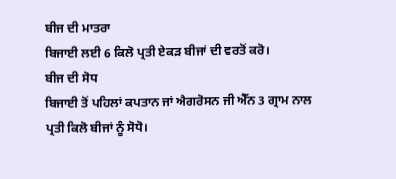ਬੀਜ ਦੀ ਮਾਤਰਾ
ਬਿਜਾਈ ਲਈ 6 ਕਿਲੋ ਪ੍ਰਤੀ ਏਕੜ ਬੀਜਾਂ ਦੀ ਵਰਤੋਂ ਕਰੋ।
ਬੀਜ ਦੀ ਸੋਧ
ਬਿਜਾਈ ਤੋਂ ਪਹਿਲਾਂ ਕਪਤਾਨ ਜਾਂ ਐਗਰੋਸਨ ਜੀ ਐੱਨ 3 ਗ੍ਰਾਮ ਨਾਲ ਪ੍ਰਤੀ ਕਿਲੋ ਬੀਜਾਂ ਨੂੰ ਸੋਧੋ।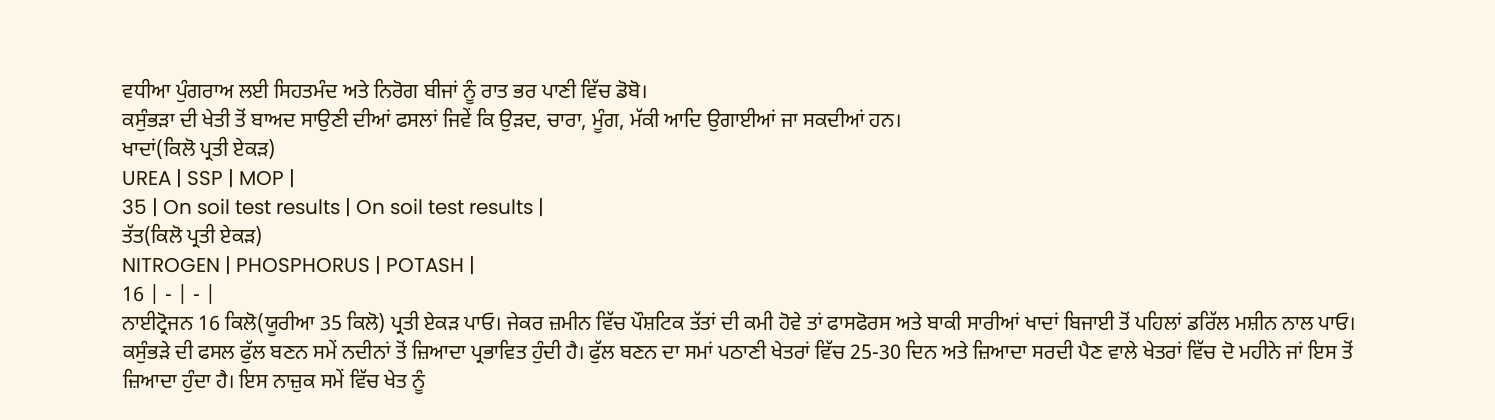ਵਧੀਆ ਪੁੰਗਰਾਅ ਲਈ ਸਿਹਤਮੰਦ ਅਤੇ ਨਿਰੋਗ ਬੀਜਾਂ ਨੂੰ ਰਾਤ ਭਰ ਪਾਣੀ ਵਿੱਚ ਡੋਬੋ।
ਕਸੁੰਭੜਾ ਦੀ ਖੇਤੀ ਤੋਂ ਬਾਅਦ ਸਾਉਣੀ ਦੀਆਂ ਫਸਲਾਂ ਜਿਵੇਂ ਕਿ ਉੜਦ, ਚਾਰਾ, ਮੂੰਗ, ਮੱਕੀ ਆਦਿ ਉਗਾਈਆਂ ਜਾ ਸਕਦੀਆਂ ਹਨ।
ਖਾਦਾਂ(ਕਿਲੋ ਪ੍ਰਤੀ ਏਕੜ)
UREA | SSP | MOP |
35 | On soil test results | On soil test results |
ਤੱਤ(ਕਿਲੋ ਪ੍ਰਤੀ ਏਕੜ)
NITROGEN | PHOSPHORUS | POTASH |
16 | - | - |
ਨਾਈਟ੍ਰੋਜਨ 16 ਕਿਲੋ(ਯੂਰੀਆ 35 ਕਿਲੋ) ਪ੍ਰਤੀ ਏਕੜ ਪਾਓ। ਜੇਕਰ ਜ਼ਮੀਨ ਵਿੱਚ ਪੌਸ਼ਟਿਕ ਤੱਤਾਂ ਦੀ ਕਮੀ ਹੋਵੇ ਤਾਂ ਫਾਸਫੋਰਸ ਅਤੇ ਬਾਕੀ ਸਾਰੀਆਂ ਖਾਦਾਂ ਬਿਜਾਈ ਤੋਂ ਪਹਿਲਾਂ ਡਰਿੱਲ ਮਸ਼ੀਨ ਨਾਲ ਪਾਓ।
ਕਸੁੰਭੜੇ ਦੀ ਫਸਲ ਫੁੱਲ ਬਣਨ ਸਮੇਂ ਨਦੀਨਾਂ ਤੋਂ ਜ਼ਿਆਦਾ ਪ੍ਰਭਾਵਿਤ ਹੁੰਦੀ ਹੈ। ਫੁੱਲ ਬਣਨ ਦਾ ਸਮਾਂ ਪਠਾਣੀ ਖੇਤਰਾਂ ਵਿੱਚ 25-30 ਦਿਨ ਅਤੇ ਜ਼ਿਆਦਾ ਸਰਦੀ ਪੈਣ ਵਾਲੇ ਖੇਤਰਾਂ ਵਿੱਚ ਦੋ ਮਹੀਨੇ ਜਾਂ ਇਸ ਤੋਂ ਜ਼ਿਆਦਾ ਹੁੰਦਾ ਹੈ। ਇਸ ਨਾਜ਼ੁਕ ਸਮੇਂ ਵਿੱਚ ਖੇਤ ਨੂੰ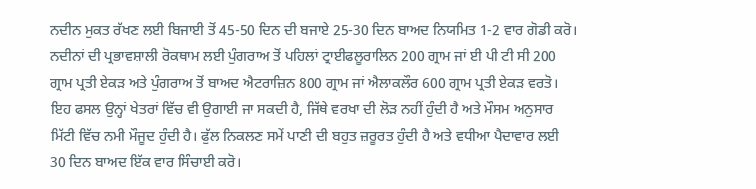ਨਦੀਨ ਮੁਕਤ ਰੱਖਣ ਲਈ ਬਿਜਾਈ ਤੋਂ 45-50 ਦਿਨ ਦੀ ਬਜਾਏ 25-30 ਦਿਨ ਬਾਅਦ ਨਿਯਮਿਤ 1-2 ਵਾਰ ਗੋਡੀ ਕਰੋ। ਨਦੀਨਾਂ ਦੀ ਪ੍ਰਭਾਵਸ਼ਾਲੀ ਰੋਕਥਾਮ ਲਈ ਪੁੰਗਰਾਅ ਤੋਂ ਪਹਿਲਾਂ ਟ੍ਰਾਈਫਲੂਰਾਲਿਨ 200 ਗ੍ਰਾਮ ਜਾਂ ਈ ਪੀ ਟੀ ਸੀ 200 ਗ੍ਰਾਮ ਪ੍ਰਤੀ ਏਕੜ ਅਤੇ ਪੁੰਗਰਾਅ ਤੋਂ ਬਾਅਦ ਐਟਰਾਜ਼ਿਨ 800 ਗ੍ਰਾਮ ਜਾਂ ਐਲਾਕਲੌਰ 600 ਗ੍ਰਾਮ ਪ੍ਰਤੀ ਏਕੜ ਵਰਤੋ।
ਇਹ ਫਸਲ ਉਨ੍ਹਾਂ ਖੇਤਰਾਂ ਵਿੱਚ ਵੀ ਉਗਾਈ ਜਾ ਸਕਦੀ ਹੈ, ਜਿੱਥੇ ਵਰਖਾ ਦੀ ਲੋੜ ਨਹੀਂ ਹੁੰਦੀ ਹੈ ਅਤੇ ਮੌਸਮ ਅਨੁਸਾਰ ਮਿੱਟੀ ਵਿੱਚ ਨਮੀ ਮੌਜੂਦ ਹੁੰਦੀ ਹੈ। ਫੁੱਲ ਨਿਕਲਣ ਸਮੇਂ ਪਾਣੀ ਦੀ ਬਹੁਤ ਜ਼ਰੂਰਤ ਹੁੰਦੀ ਹੈ ਅਤੇ ਵਧੀਆ ਪੈਦਾਵਾਰ ਲਈ 30 ਦਿਨ ਬਾਅਦ ਇੱਕ ਵਾਰ ਸਿੰਚਾਈ ਕਰੋ।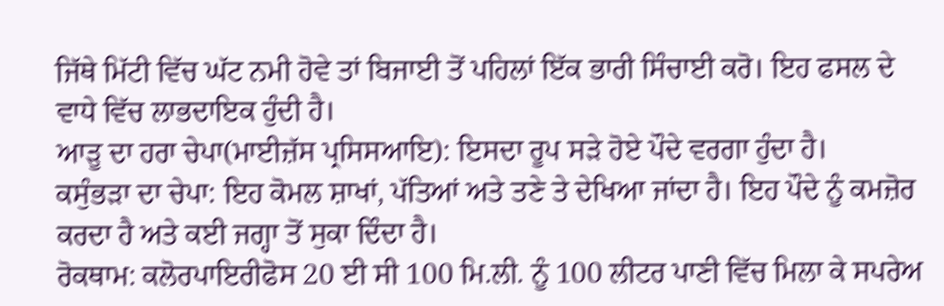ਜਿੱਥੇ ਮਿੱਟੀ ਵਿੱਚ ਘੱਟ ਨਮੀ ਹੋਵੇ ਤਾਂ ਬਿਜਾਈ ਤੋਂ ਪਹਿਲਾਂ ਇੱਕ ਭਾਰੀ ਸਿੰਚਾਈ ਕਰੋ। ਇਹ ਫਸਲ ਦੇ ਵਾਧੇ ਵਿੱਚ ਲਾਭਦਾਇਕ ਹੁੰਦੀ ਹੈ।
ਆੜੂ ਦਾ ਹਰਾ ਚੇਪਾ(ਮਾਈਜ਼ੱਸ ਪ੍ਰਸਿਸਆਇ): ਇਸਦਾ ਰੂਪ ਸੜੇ ਹੋਏ ਪੌਦੇ ਵਰਗਾ ਹੁੰਦਾ ਹੈ।
ਕਸੁੰਭੜਾ ਦਾ ਚੇਪਾ: ਇਹ ਕੋਮਲ ਸ਼ਾਖਾਂ, ਪੱਤਿਆਂ ਅਤੇ ਤਣੇ ਤੇ ਦੇਖਿਆ ਜਾਂਦਾ ਹੈ। ਇਹ ਪੌਦੇ ਨੂੰ ਕਮਜ਼ੋਰ ਕਰਦਾ ਹੈ ਅਤੇ ਕਈ ਜਗ੍ਹਾ ਤੋਂ ਸੁਕਾ ਦਿੰਦਾ ਹੈ।
ਰੋਕਥਾਮ: ਕਲੋਰਪਾਇਰੀਫੋਸ 20 ਈ ਸੀ 100 ਮਿ.ਲੀ. ਨੂੰ 100 ਲੀਟਰ ਪਾਣੀ ਵਿੱਚ ਮਿਲਾ ਕੇ ਸਪਰੇਅ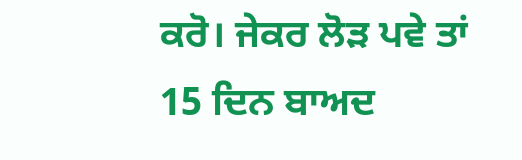ਕਰੋ। ਜੇਕਰ ਲੋੜ ਪਵੇ ਤਾਂ 15 ਦਿਨ ਬਾਅਦ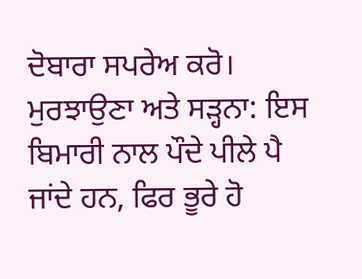ਦੋਬਾਰਾ ਸਪਰੇਅ ਕਰੋ।
ਮੁਰਝਾਉਣਾ ਅਤੇ ਸੜ੍ਹਨਾ: ਇਸ ਬਿਮਾਰੀ ਨਾਲ ਪੌਦੇ ਪੀਲੇ ਪੈ ਜਾਂਦੇ ਹਨ, ਫਿਰ ਭੂਰੇ ਹੋ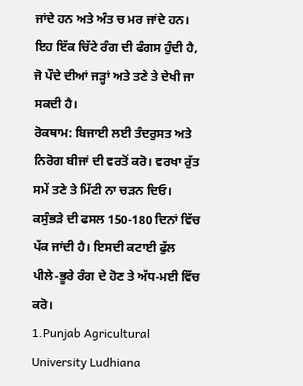ਜਾਂਦੇ ਹਨ ਅਤੇ ਅੰਤ ਚ ਮਰ ਜਾਂਦੇ ਹਨ। ਇਹ ਇੱਕ ਚਿੱਟੇ ਰੰਗ ਦੀ ਫੰਗਸ ਹੁੰਦੀ ਹੈ, ਜੋ ਪੌਦੇ ਦੀਆਂ ਜੜ੍ਹਾਂ ਅਤੇ ਤਣੇ ਤੇ ਦੇਖੀ ਜਾ ਸਕਦੀ ਹੈ।
ਰੋਕਥਾਮ: ਬਿਜਾਈ ਲਈ ਤੰਦਰੁਸਤ ਅਤੇ ਨਿਰੋਗ ਬੀਜਾਂ ਦੀ ਵਰਤੋਂ ਕਰੋ। ਵਰਖਾ ਰੁੱਤ ਸਮੇਂ ਤਣੇ ਤੇ ਮਿੱਟੀ ਨਾ ਚੜਨ ਦਿਓ।
ਕਸੁੰਭੜੇ ਦੀ ਫਸਲ 150-180 ਦਿਨਾਂ ਵਿੱਚ ਪੱਕ ਜਾਂਦੀ ਹੈ। ਇਸਦੀ ਕਟਾਈ ਫੁੱਲ ਪੀਲੇ-ਭੂਰੇ ਰੰਗ ਦੇ ਹੋਣ ਤੇ ਅੱਧ-ਮਈ ਵਿੱਚ ਕਰੋ।
1.Punjab Agricultural University Ludhiana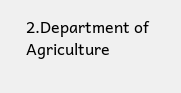2.Department of Agriculture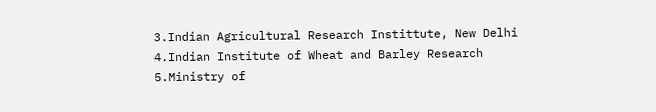3.Indian Agricultural Research Instittute, New Delhi
4.Indian Institute of Wheat and Barley Research
5.Ministry of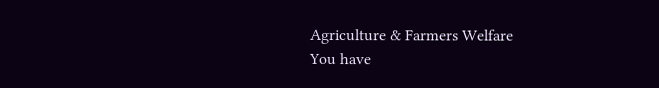Agriculture & Farmers Welfare
You have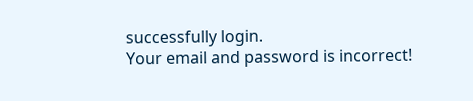successfully login.
Your email and password is incorrect!